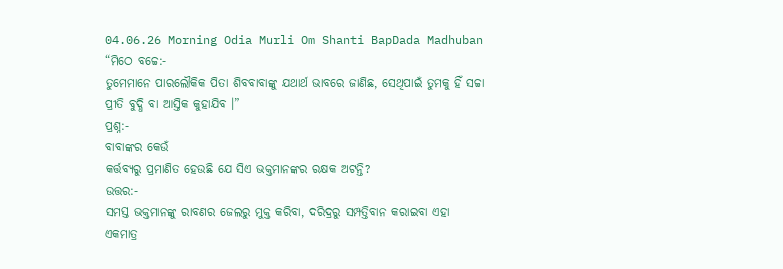04.06.26 Morning Odia Murli Om Shanti BapDada Madhuban
“ମିଠେ ବଚ୍ଚେ:-
ତୁମେମାନେ ପାରଲୌକିକ ପିତା ଶିବବାବାଙ୍କୁ ଯଥାର୍ଥ ଭାବରେ ଜାଣିଛ, ସେଥିପାଇଁ ତୁମକୁ ହିଁ ସଚ୍ଚା
ପ୍ରୀତି ବୁଦ୍ଧି ବା ଆସ୍ତିକ କୁହାଯିବ ।”
ପ୍ରଶ୍ନ:-
ବାବାଙ୍କର କେଉଁ
କର୍ତ୍ତବ୍ୟରୁ ପ୍ରମାଣିତ ହେଉଛି ଯେ ସିଏ ଭକ୍ତମାନଙ୍କର ରକ୍ଷକ ଅଟନ୍ତି?
ଉତ୍ତର:-
ସମସ୍ତ ଭକ୍ତମାନଙ୍କୁ ରାବଣର ଜେଲରୁ ମୁକ୍ତ କରିବା, ଦରିଦ୍ରରୁ ସମ୍ପତ୍ତିବାନ କରାଇବା ଏହା
ଏକମାତ୍ର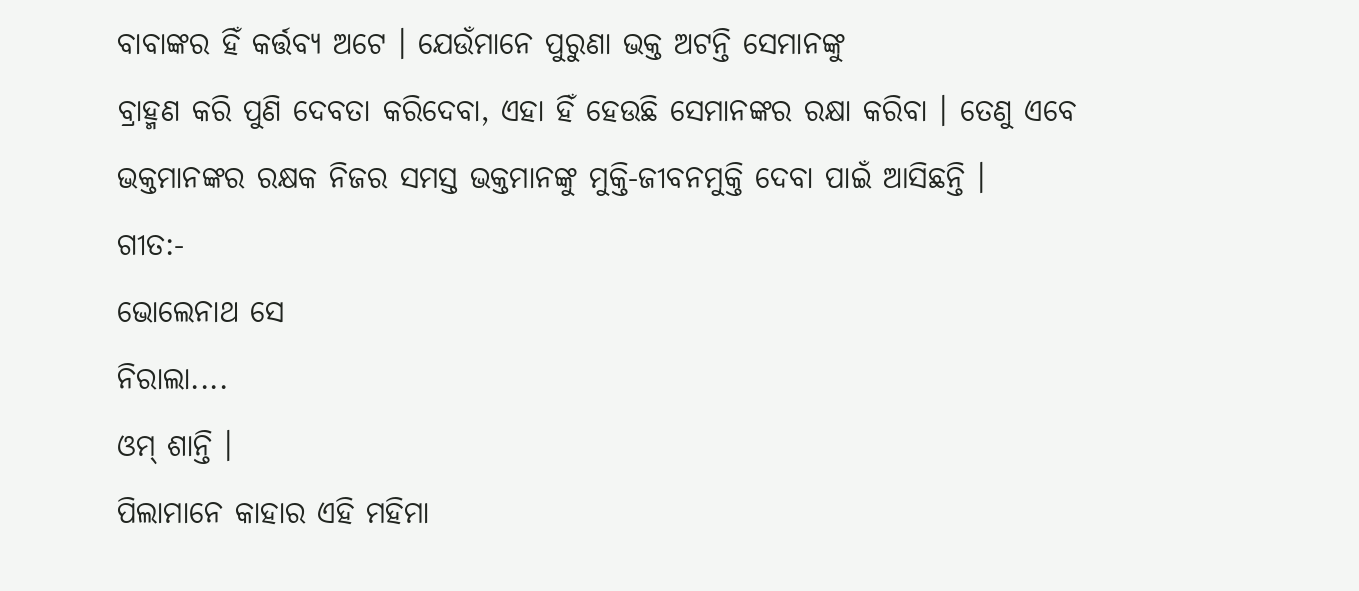ବାବାଙ୍କର ହିଁ କର୍ତ୍ତବ୍ୟ ଅଟେ । ଯେଉଁମାନେ ପୁରୁଣା ଭକ୍ତ ଅଟନ୍ତି ସେମାନଙ୍କୁ
ବ୍ରାହ୍ମଣ କରି ପୁଣି ଦେବତା କରିଦେବା, ଏହା ହିଁ ହେଉଛି ସେମାନଙ୍କର ରକ୍ଷା କରିବା । ତେଣୁ ଏବେ
ଭକ୍ତମାନଙ୍କର ରକ୍ଷକ ନିଜର ସମସ୍ତ ଭକ୍ତମାନଙ୍କୁ ମୁକ୍ତି-ଜୀବନମୁକ୍ତି ଦେବା ପାଇଁ ଆସିଛନ୍ତି ।
ଗୀତ:-
ଭୋଲେନାଥ ସେ
ନିରାଲା....
ଓମ୍ ଶାନ୍ତି ।
ପିଲାମାନେ କାହାର ଏହି ମହିମା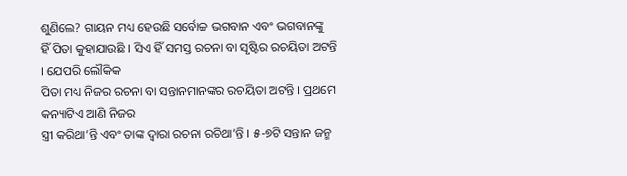ଶୁଣିଲେ? ଗାୟନ ମଧ୍ୟ ହେଉଛି ସର୍ବୋଚ୍ଚ ଭଗବାନ ଏବଂ ଭଗବାନଙ୍କୁ
ହିଁ ପିତା କୁହାଯାଉଛି । ସିଏ ହିଁ ସମସ୍ତ ରଚନା ବା ସୃଷ୍ଟିର ରଚୟିତା ଅଟନ୍ତି । ଯେପରି ଲୌକିକ
ପିତା ମଧ୍ୟ ନିଜର ରଚନା ବା ସନ୍ତାନମାନଙ୍କର ରଚୟିତା ଅଟନ୍ତି । ପ୍ରଥମେ କନ୍ୟାଟିଏ ଆଣି ନିଜର
ସ୍ତ୍ରୀ କରିଥା’ନ୍ତି ଏବଂ ତାଙ୍କ ଦ୍ୱାରା ରଚନା ରଚିଥା’ନ୍ତି । ୫-୭ଟି ସନ୍ତାନ ଜନ୍ମ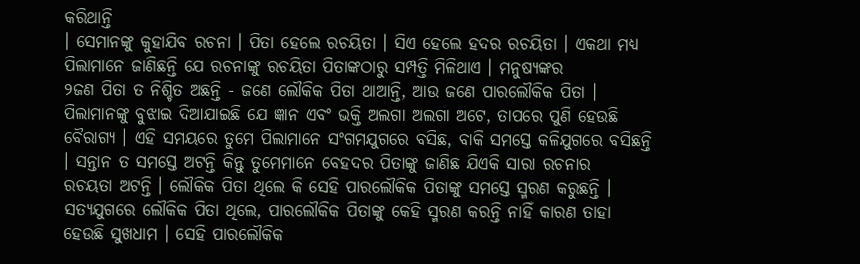କରିଥାନ୍ତି
। ସେମାନଙ୍କୁ କୁହାଯିବ ରଚନା । ପିତା ହେଲେ ରଚୟିତା । ସିଏ ହେଲେ ହଦର ରଚୟିତା । ଏକଥା ମଧ୍ୟ
ପିଲାମାନେ ଜାଣିଛନ୍ତି ଯେ ରଚନାଙ୍କୁ ରଚୟିତା ପିତାଙ୍କଠାରୁ ସମ୍ପତ୍ତି ମିଳିଥାଏ । ମନୁଷ୍ୟଙ୍କର
୨ଜଣ ପିତା ତ ନିଶ୍ଚିତ ଅଛନ୍ତି - ଜଣେ ଲୌକିକ ପିତା ଥାଆନ୍ତି, ଆଉ ଜଣେ ପାରଲୌକିକ ପିତା ।
ପିଲାମାନଙ୍କୁ ବୁଝାଇ ଦିଆଯାଇଛି ଯେ ଜ୍ଞାନ ଏବଂ ଭକ୍ତି ଅଲଗା ଅଲଗା ଅଟେ, ତାପରେ ପୁଣି ହେଉଛି
ବୈରାଗ୍ୟ । ଏହି ସମୟରେ ତୁମେ ପିଲାମାନେ ସଂଗମଯୁଗରେ ବସିଛ, ବାକି ସମସ୍ତେ କଳିଯୁଗରେ ବସିଛନ୍ତି
। ସନ୍ତାନ ତ ସମସ୍ତେ ଅଟନ୍ତି କିନ୍ତୁ ତୁମେମାନେ ବେହଦର ପିତାଙ୍କୁ ଜାଣିଛ ଯିଏକି ସାରା ରଚନାର
ରଚୟତା ଅଟନ୍ତି । ଲୌକିକ ପିତା ଥିଲେ କି ସେହି ପାରଲୌକିକ ପିତାଙ୍କୁ ସମସ୍ତେ ସ୍ମରଣ କରୁଛନ୍ତି ।
ସତ୍ୟଯୁଗରେ ଲୌକିକ ପିତା ଥିଲେ, ପାରଲୌକିକ ପିତାଙ୍କୁ କେହି ସ୍ମରଣ କରନ୍ତି ନାହିଁ କାରଣ ତାହା
ହେଉଛି ସୁଖଧାମ । ସେହି ପାରଲୌକିକ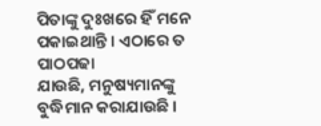ପିତାଙ୍କୁ ଦୁଃଖରେ ହିଁ ମନେ ପକାଇଥାନ୍ତି । ଏଠାରେ ତ ପାଠପଢା
ଯାଉଛି, ମନୁଷ୍ୟମାନଙ୍କୁ ବୁଦ୍ଧିମାନ କରାଯାଉଛି ।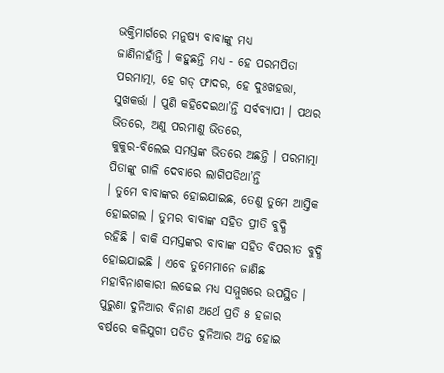ଭକ୍ତିମାର୍ଗରେ ମନୁଷ୍ୟ ବାବାଙ୍କୁ ମଧ୍ୟ
ଜାଣିନାହାଁନ୍ତି । କହୁଛନ୍ତି ମଧ୍ୟ - ହେ ପରମପିତା ପରମାତ୍ମା, ହେ ଗଡ୍ ଫାଦର, ହେ ଦୁଃଖହତ୍ତା,
ସୁଖକର୍ତ୍ତା । ପୁଣି କହିଦେଇଥା’ନ୍ତି ସର୍ବବ୍ୟାପୀ । ପଥର ଭିତରେ, ଅଣୁ ପରମାଣୁ ଭିତରେ,
କୁକୁର-ବିଲେଇ ସମସ୍ତଙ୍କ ଭିତରେ ଅଛନ୍ତି । ପରମାତ୍ମା ପିତାଙ୍କୁ ଗାଳି ଦେବାରେ ଲାଗିପଡିଥା’ନ୍ତି
। ତୁମେ ବାବାଙ୍କର ହୋଇଯାଇଛ, ତେଣୁ ତୁମେ ଆସ୍ତିକ ହୋଇଗଲ । ତୁମର ବାବାଙ୍କ ସହିତ ପ୍ରୀତି ବୁଦ୍ଧି
ରହିଛି । ବାକି ସମସ୍ତଙ୍କର ବାବାଙ୍କ ସହିତ ବିପରୀତ ବୁଦ୍ଧି ହୋଇଯାଇଛି । ଏବେ ତୁମେମାନେ ଜାଣିଛ
ମହାବିନାଶକାରୀ ଲଢେଇ ମଧ୍ୟ ସମ୍ମୁଖରେ ଉପସ୍ଥିତ । ପୁରୁଣା ଦୁନିଆର ବିନାଶ ଅର୍ଥେ ପ୍ରତି ୫ ହଜାର
ବର୍ଷରେ କଳିଯୁଗୀ ପତିତ ଦୁନିଆର ଅନ୍ତ ହୋଇ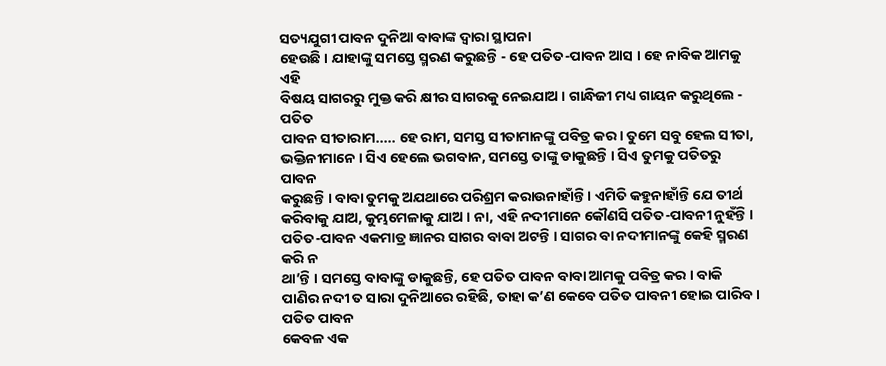ସତ୍ୟଯୁଗୀ ପାବନ ଦୁନିଆ ବାବାଙ୍କ ଦ୍ୱାରା ସ୍ଥାପନା
ହେଉଛି । ଯାହାଙ୍କୁ ସମସ୍ତେ ସ୍ମରଣ କରୁଛନ୍ତି - ହେ ପତିତ-ପାବନ ଆସ । ହେ ନାବିକ ଆମକୁ ଏହି
ବିଷୟ ସାଗରରୁ ମୁକ୍ତ କରି କ୍ଷୀର ସାଗରକୁ ନେଇଯାଅ । ଗାନ୍ଧିଜୀ ମଧ୍ୟ ଗାୟନ କରୁଥିଲେ - ପତିତ
ପାବନ ସୀତାରାମ..... ହେ ରାମ, ସମସ୍ତ ସୀତାମାନଙ୍କୁ ପବିତ୍ର କର । ତୁମେ ସବୁ ହେଲ ସୀତା,
ଭକ୍ତିନୀମାନେ । ସିଏ ହେଲେ ଭଗବାନ, ସମସ୍ତେ ତାଙ୍କୁ ଡାକୁଛନ୍ତି । ସିଏ ତୁମକୁ ପତିତରୁ ପାବନ
କରୁଛନ୍ତି । ବାବା ତୁମକୁ ଅଯଥାରେ ପରିଶ୍ରମ କରାଉନାହାଁନ୍ତି । ଏମିତି କହୁନାହାଁନ୍ତି ଯେ ତୀର୍ଥ
କରିବାକୁ ଯାଅ, କୁମ୍ଭମେଳାକୁ ଯାଅ । ନା, ଏହି ନଦୀମାନେ କୌଣସି ପତିତ-ପାବନୀ ନୁହଁନ୍ତି ।
ପତିତ-ପାବନ ଏକମାତ୍ର ଜ୍ଞାନର ସାଗର ବାବା ଅଟନ୍ତି । ସାଗର ବା ନଦୀମାନଙ୍କୁ କେହି ସ୍ମରଣ କରି ନ
ଥା’ନ୍ତି । ସମସ୍ତେ ବାବାଙ୍କୁ ଡାକୁଛନ୍ତି, ହେ ପତିତ ପାବନ ବାବା ଆମକୁ ପବିତ୍ର କର । ବାକି
ପାଣିର ନଦୀ ତ ସାରା ଦୁନିଆରେ ରହିଛି, ତାହା କ’ଣ କେବେ ପତିତ ପାବନୀ ହୋଇ ପାରିବ । ପତିତ ପାବନ
କେବଳ ଏକ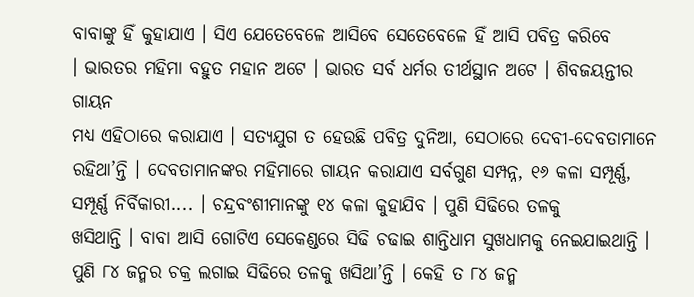ବାବାଙ୍କୁ ହିଁ କୁହାଯାଏ । ସିଏ ଯେତେବେଳେ ଆସିବେ ସେତେବେଳେ ହିଁ ଆସି ପବିତ୍ର କରିବେ
। ଭାରତର ମହିମା ବହୁତ ମହାନ ଅଟେ । ଭାରତ ସର୍ବ ଧର୍ମର ତୀର୍ଥସ୍ଥାନ ଅଟେ । ଶିବଜୟନ୍ତୀର ଗାୟନ
ମଧ୍ୟ ଏହିଠାରେ କରାଯାଏ । ସତ୍ୟଯୁଗ ତ ହେଉଛି ପବିତ୍ର ଦୁନିଆ, ସେଠାରେ ଦେବୀ-ଦେବତାମାନେ
ରହିଥା’ନ୍ତି । ଦେବତାମାନଙ୍କର ମହିମାରେ ଗାୟନ କରାଯାଏ ସର୍ବଗୁଣ ସମ୍ପନ୍ନ, ୧୬ କଳା ସମ୍ପୂର୍ଣ୍ଣ,
ସମ୍ପୂର୍ଣ୍ଣ ନିର୍ବିକାରୀ.... । ଚନ୍ଦ୍ରବଂଶୀମାନଙ୍କୁ ୧୪ କଳା କୁହାଯିବ । ପୁଣି ସିଢିରେ ତଳକୁ
ଖସିଥାନ୍ତି । ବାବା ଆସି ଗୋଟିଏ ସେକେଣ୍ଡରେ ସିଢି ଚଢାଇ ଶାନ୍ତିଧାମ ସୁଖଧାମକୁ ନେଇଯାଇଥାନ୍ତି ।
ପୁଣି ୮୪ ଜନ୍ମର ଚକ୍ର ଲଗାଇ ସିଢିରେ ତଳକୁ ଖସିଥା’ନ୍ତି । କେହି ତ ୮୪ ଜନ୍ମ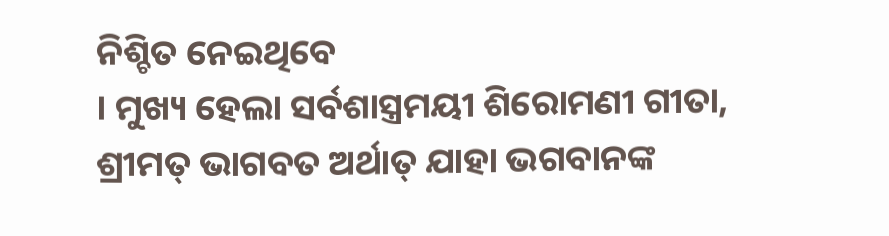ନିଶ୍ଚିତ ନେଇଥିବେ
। ମୁଖ୍ୟ ହେଲା ସର୍ବଶାସ୍ତ୍ରମୟୀ ଶିରୋମଣୀ ଗୀତା, ଶ୍ରୀମତ୍ ଭାଗବତ ଅର୍ଥାତ୍ ଯାହା ଭଗବାନଙ୍କ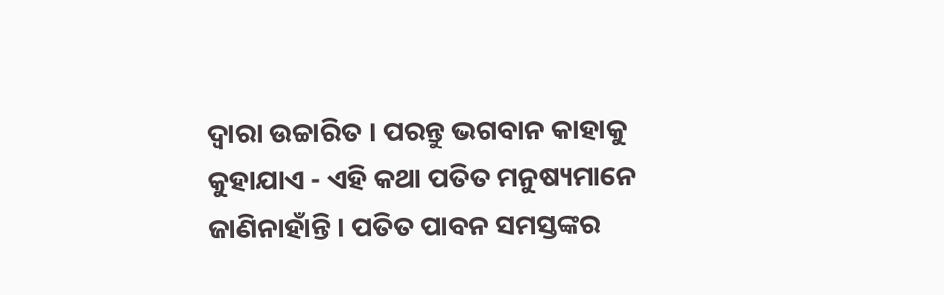ଦ୍ୱାରା ଉଚ୍ଚାରିତ । ପରନ୍ତୁ ଭଗବାନ କାହାକୁ କୁହାଯାଏ - ଏହି କଥା ପତିତ ମନୁଷ୍ୟମାନେ
ଜାଣିନାହାଁନ୍ତି । ପତିତ ପାବନ ସମସ୍ତଙ୍କର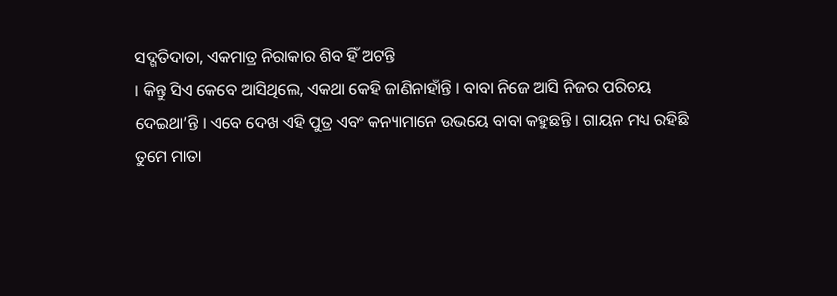ସଦ୍ଗତିଦାତା, ଏକମାତ୍ର ନିରାକାର ଶିବ ହିଁ ଅଟନ୍ତି
। କିନ୍ତୁ ସିଏ କେବେ ଆସିଥିଲେ, ଏକଥା କେହି ଜାଣିନାହାଁନ୍ତି । ବାବା ନିଜେ ଆସି ନିଜର ପରିଚୟ
ଦେଇଥା’ନ୍ତି । ଏବେ ଦେଖ ଏହି ପୁତ୍ର ଏବଂ କନ୍ୟାମାନେ ଉଭୟେ ବାବା କହୁଛନ୍ତି । ଗାୟନ ମଧ୍ୟ ରହିଛି
ତୁମେ ମାତା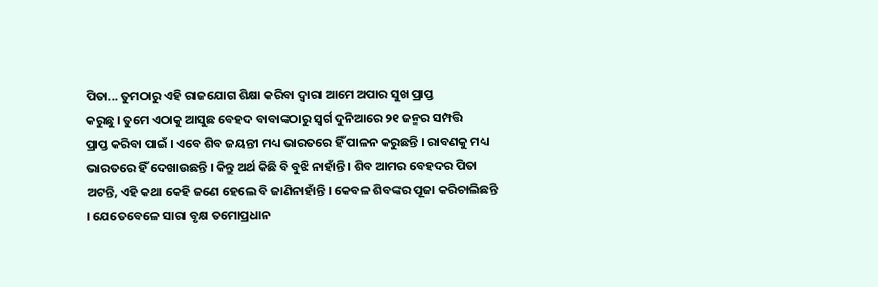ପିତା... ତୁମଠାରୁ ଏହି ରାଜଯୋଗ ଶିକ୍ଷା କରିବା ଦ୍ୱାରା ଆମେ ଅପାର ସୁଖ ପ୍ରାପ୍ତ
କରୁଛୁ । ତୁମେ ଏଠାକୁ ଆସୁଛ ବେହଦ ବାବାଙ୍କଠାରୁ ସ୍ୱର୍ଗ ଦୁନିଆରେ ୨୧ ଜନ୍ମର ସମ୍ପତ୍ତି
ପ୍ରାପ୍ତ କରିବା ପାଇଁ । ଏବେ ଶିବ ଜୟନ୍ତୀ ମଧ୍ୟ ଭାରତରେ ହିଁ ପାଳନ କରୁଛନ୍ତି । ରାବଣକୁ ମଧ୍ୟ
ଭାରତରେ ହିଁ ଦେଖାଉଛନ୍ତି । କିନ୍ତୁ ଅର୍ଥ କିଛି ବି ବୁଝି ନାହାଁନ୍ତି । ଶିବ ଆମର ବେହଦର ପିତା
ଅଟନ୍ତି, ଏହି କଥା କେହି ଜଣେ ହେଲେ ବି ଜାଣିନାହାଁନ୍ତି । କେବଳ ଶିବଙ୍କର ପୂଜା କରିଚାଲିଛନ୍ତି
। ଯେତେବେଳେ ସାରା ବୃକ୍ଷ ତମୋପ୍ରଧାନ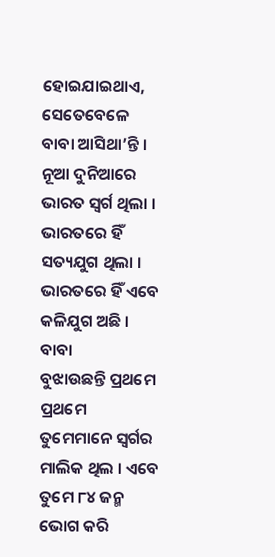ହୋଇଯାଇଥାଏ, ସେତେବେଳେ ବାବା ଆସିଥା’ନ୍ତି । ନୂଆ ଦୁନିଆରେ
ଭାରତ ସ୍ୱର୍ଗ ଥିଲା । ଭାରତରେ ହିଁ ସତ୍ୟଯୁଗ ଥିଲା । ଭାରତରେ ହିଁ ଏବେ କଳିଯୁଗ ଅଛି । ବାବା
ବୁଝାଉଛନ୍ତି ପ୍ରଥମେ ପ୍ରଥମେ ତୁମେମାନେ ସ୍ୱର୍ଗର ମାଲିକ ଥିଲ । ଏବେ ତୁମେ ୮୪ ଜନ୍ମ ଭୋଗ କରି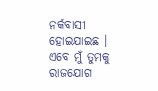ନର୍କବାସୀ ହୋଇଯାଇଛ । ଏବେ ମୁଁ ତୁମକୁ ରାଜଯୋଗ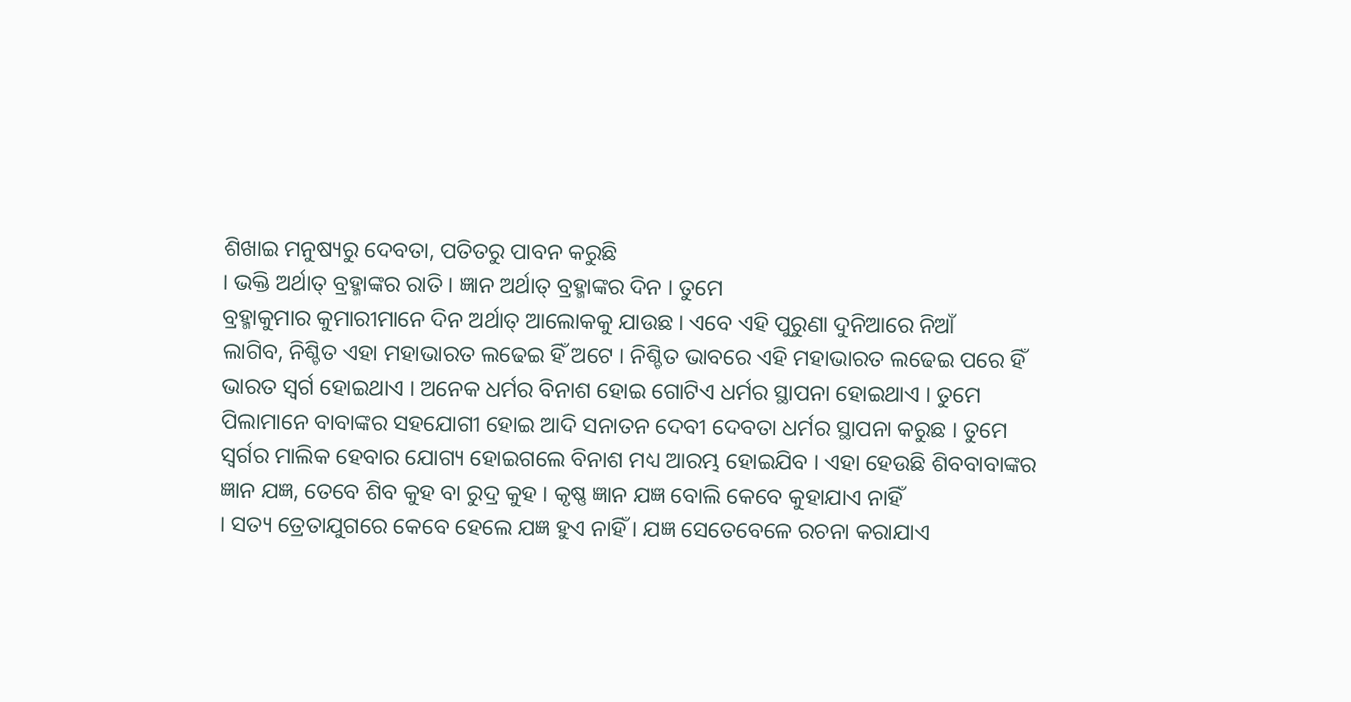ଶିଖାଇ ମନୁଷ୍ୟରୁ ଦେବତା, ପତିତରୁ ପାବନ କରୁଛି
। ଭକ୍ତି ଅର୍ଥାତ୍ ବ୍ରହ୍ମାଙ୍କର ରାତି । ଜ୍ଞାନ ଅର୍ଥାତ୍ ବ୍ରହ୍ମାଙ୍କର ଦିନ । ତୁମେ
ବ୍ରହ୍ମାକୁମାର କୁମାରୀମାନେ ଦିନ ଅର୍ଥାତ୍ ଆଲୋକକୁ ଯାଉଛ । ଏବେ ଏହି ପୁରୁଣା ଦୁନିଆରେ ନିଆଁ
ଲାଗିବ, ନିଶ୍ଚିତ ଏହା ମହାଭାରତ ଲଢେଇ ହିଁ ଅଟେ । ନିଶ୍ଚିତ ଭାବରେ ଏହି ମହାଭାରତ ଲଢେଇ ପରେ ହିଁ
ଭାରତ ସ୍ୱର୍ଗ ହୋଇଥାଏ । ଅନେକ ଧର୍ମର ବିନାଶ ହୋଇ ଗୋଟିଏ ଧର୍ମର ସ୍ଥାପନା ହୋଇଥାଏ । ତୁମେ
ପିଲାମାନେ ବାବାଙ୍କର ସହଯୋଗୀ ହୋଇ ଆଦି ସନାତନ ଦେବୀ ଦେବତା ଧର୍ମର ସ୍ଥାପନା କରୁଛ । ତୁମେ
ସ୍ୱର୍ଗର ମାଲିକ ହେବାର ଯୋଗ୍ୟ ହୋଇଗଲେ ବିନାଶ ମଧ୍ୟ ଆରମ୍ଭ ହୋଇଯିବ । ଏହା ହେଉଛି ଶିବବାବାଙ୍କର
ଜ୍ଞାନ ଯଜ୍ଞ, ତେବେ ଶିବ କୁହ ବା ରୁଦ୍ର କୁହ । କୃଷ୍ଣ ଜ୍ଞାନ ଯଜ୍ଞ ବୋଲି କେବେ କୁହାଯାଏ ନାହିଁ
। ସତ୍ୟ ତ୍ରେତାଯୁଗରେ କେବେ ହେଲେ ଯଜ୍ଞ ହୁଏ ନାହିଁ । ଯଜ୍ଞ ସେତେବେଳେ ରଚନା କରାଯାଏ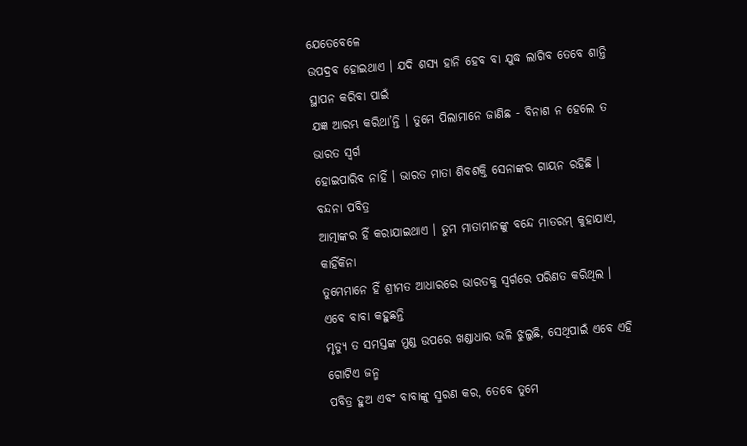ଯେତେବେଳେ
ଉପଦ୍ରବ ହୋଇଥାଏ । ଯଦି ଶସ୍ୟ ହାନି ହେବ ବା ଯୁଦ୍ଧ ଲାଗିବ ତେବେ ଶାନ୍ତି ସ୍ଥାପନ କରିବା ପାଇଁ
ଯଜ୍ଞ ଆରମ୍ଭ କରିଥା’ନ୍ତି । ତୁମେ ପିଲାମାନେ ଜାଣିଛ - ବିନାଶ ନ ହେଲେ ତ ଭାରତ ସ୍ୱର୍ଗ
ହୋଇପାରିବ ନାହିଁ । ଭାରତ ମାତା ଶିବଶକ୍ତି ସେନାଙ୍କର ଗାୟନ ରହିଛି । ବନ୍ଦନା ପବିତ୍ର
ଆତ୍ମାଙ୍କର ହିଁ କରାଯାଇଥାଏ । ତୁମ ମାତାମାନଙ୍କୁ ବନ୍ଦେ ମାତରମ୍ କୁହାଯାଏ, କାହିଁକିନା
ତୁମେମାନେ ହିଁ ଶ୍ରୀମତ ଆଧାରରେ ଭାରତକୁ ସ୍ୱର୍ଗରେ ପରିଣତ କରିଥିଲ । ଏବେ ବାବା କହୁଛନ୍ତି
ମୃତ୍ୟୁ ତ ସମସ୍ତଙ୍କ ମୁଣ୍ଡ ଉପରେ ଖଣ୍ଡାଧାର ଭଳି ଝୁଲୁଛି, ସେଥିପାଇଁ ଏବେ ଏହି ଗୋଟିଏ ଜନ୍ମ
ପବିତ୍ର ହୁଅ ଏବଂ ବାବାଙ୍କୁ ସ୍ମରଣ କର, ତେବେ ତୁମେ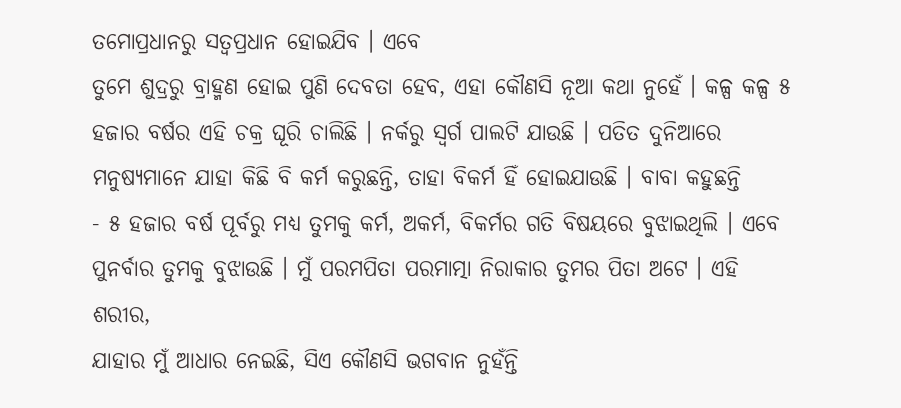ତମୋପ୍ରଧାନରୁ ସତ୍ୱପ୍ରଧାନ ହୋଇଯିବ । ଏବେ
ତୁମେ ଶୁଦ୍ରରୁ ବ୍ରାହ୍ମଣ ହୋଇ ପୁଣି ଦେବତା ହେବ, ଏହା କୌଣସି ନୂଆ କଥା ନୁହେଁ । କଳ୍ପ କଳ୍ପ ୫
ହଜାର ବର୍ଷର ଏହି ଚକ୍ର ଘୂରି ଚାଲିଛି । ନର୍କରୁ ସ୍ୱର୍ଗ ପାଲଟି ଯାଉଛି । ପତିତ ଦୁନିଆରେ
ମନୁଷ୍ୟମାନେ ଯାହା କିଛି ବି କର୍ମ କରୁଛନ୍ତି, ତାହା ବିକର୍ମ ହିଁ ହୋଇଯାଉଛି । ବାବା କହୁଛନ୍ତି
- ୫ ହଜାର ବର୍ଷ ପୂର୍ବରୁ ମଧ୍ୟ ତୁମକୁ କର୍ମ, ଅକର୍ମ, ବିକର୍ମର ଗତି ବିଷୟରେ ବୁଝାଇଥିଲି । ଏବେ
ପୁନର୍ବାର ତୁମକୁ ବୁଝାଉଛି । ମୁଁ ପରମପିତା ପରମାତ୍ମା ନିରାକାର ତୁମର ପିତା ଅଟେ । ଏହି ଶରୀର,
ଯାହାର ମୁଁ ଆଧାର ନେଇଛି, ସିଏ କୌଣସି ଭଗବାନ ନୁହଁନ୍ତି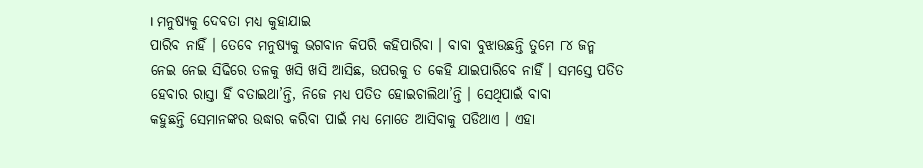। ମନୁଷ୍ୟକୁ ଦେବତା ମଧ୍ୟ କୁହାଯାଇ
ପାରିବ ନାହିଁ । ତେବେ ମନୁଷ୍ୟକୁ ଭଗବାନ କିପରି କହିପାରିବା । ବାବା ବୁଝାଉଛନ୍ତି ତୁମେ ୮୪ ଜନ୍ମ
ନେଇ ନେଇ ସିଢିରେ ତଳକୁ ଖସି ଖସି ଆସିଛ, ଉପରକୁ ତ କେହି ଯାଇପାରିବେ ନାହିଁ । ସମସ୍ତେ ପତିତ
ହେବାର ରାସ୍ତା ହିଁ ବତାଇଥା’ନ୍ତି, ନିଜେ ମଧ୍ୟ ପତିତ ହୋଇଚାଲିଥା’ନ୍ତି । ସେଥିପାଇଁ ବାବା
କହୁଛନ୍ତି ସେମାନଙ୍କର ଉଦ୍ଧାର କରିବା ପାଇଁ ମଧ୍ୟ ମୋତେ ଆସିବାକୁ ପଡିଥାଏ । ଏହା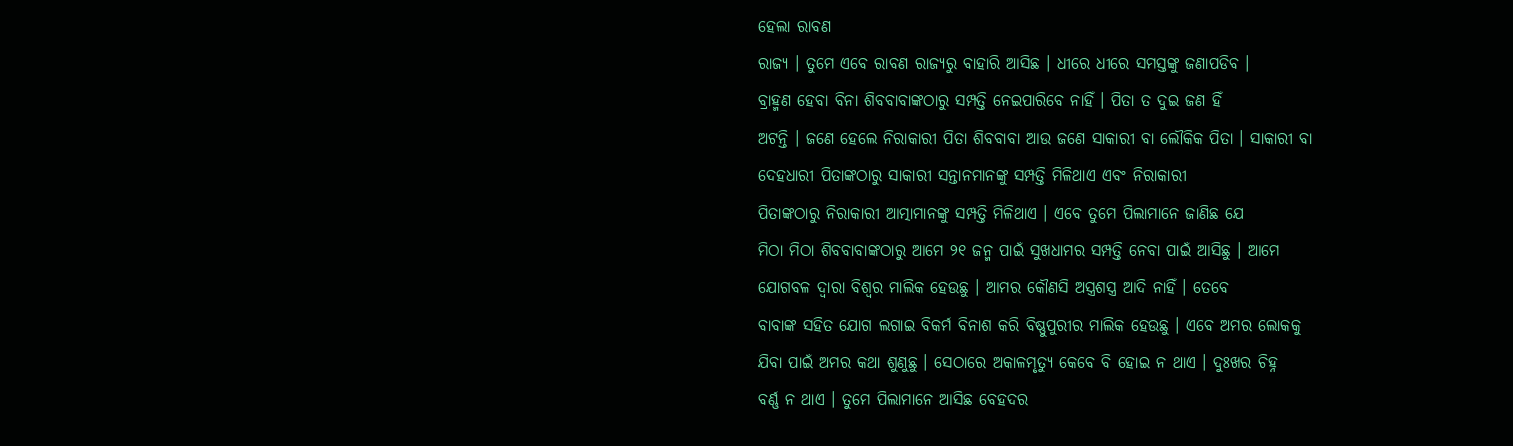ହେଲା ରାବଣ
ରାଜ୍ୟ । ତୁମେ ଏବେ ରାବଣ ରାଜ୍ୟରୁ ବାହାରି ଆସିଛ । ଧୀରେ ଧୀରେ ସମସ୍ତଙ୍କୁ ଜଣାପଡିବ ।
ବ୍ରାହ୍ମଣ ହେବା ବିନା ଶିବବାବାଙ୍କଠାରୁ ସମ୍ପତ୍ତି ନେଇପାରିବେ ନାହିଁ । ପିତା ତ ଦୁଇ ଜଣ ହିଁ
ଅଟନ୍ତି । ଜଣେ ହେଲେ ନିରାକାରୀ ପିତା ଶିବବାବା ଆଉ ଜଣେ ସାକାରୀ ବା ଲୌକିକ ପିତା । ସାକାରୀ ବା
ଦେହଧାରୀ ପିତାଙ୍କଠାରୁ ସାକାରୀ ସନ୍ତାନମାନଙ୍କୁ ସମ୍ପତ୍ତି ମିଳିଥାଏ ଏବଂ ନିରାକାରୀ
ପିତାଙ୍କଠାରୁ ନିରାକାରୀ ଆତ୍ମାମାନଙ୍କୁ ସମ୍ପତ୍ତି ମିଳିଥାଏ । ଏବେ ତୁମେ ପିଲାମାନେ ଜାଣିଛ ଯେ
ମିଠା ମିଠା ଶିବବାବାଙ୍କଠାରୁ ଆମେ ୨୧ ଜନ୍ମ ପାଇଁ ସୁଖଧାମର ସମ୍ପତ୍ତି ନେବା ପାଇଁ ଆସିଛୁ । ଆମେ
ଯୋଗବଳ ଦ୍ୱାରା ବିଶ୍ୱର ମାଲିକ ହେଉଛୁ । ଆମର କୌଣସି ଅସ୍ତ୍ରଶସ୍ତ୍ର ଆଦି ନାହିଁ । ତେବେ
ବାବାଙ୍କ ସହିତ ଯୋଗ ଲଗାଇ ବିକର୍ମ ବିନାଶ କରି ବିଷ୍ଣୁପୁରୀର ମାଲିକ ହେଉଛୁ । ଏବେ ଅମର ଲୋକକୁ
ଯିବା ପାଇଁ ଅମର କଥା ଶୁଣୁଛୁ । ସେଠାରେ ଅକାଳମୃତ୍ୟୁ କେବେ ବି ହୋଇ ନ ଥାଏ । ଦୁଃଖର ଚିହ୍ନ
ବର୍ଣ୍ଣ ନ ଥାଏ । ତୁମେ ପିଲାମାନେ ଆସିଛ ବେହଦର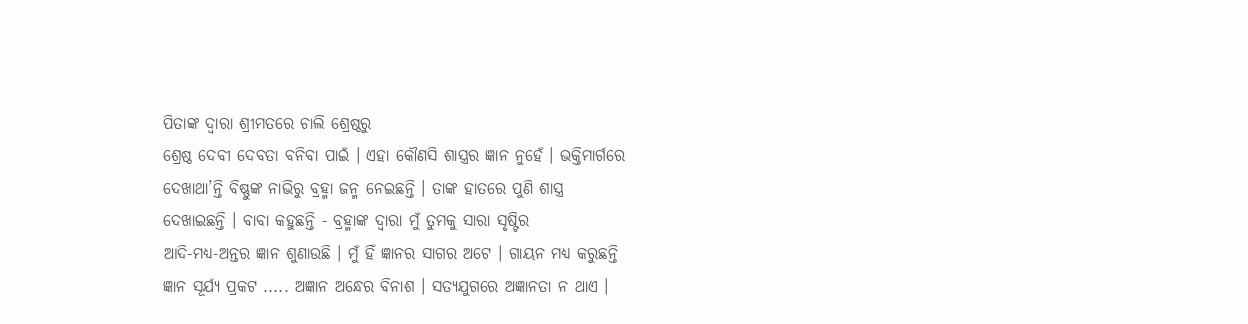ପିତାଙ୍କ ଦ୍ୱାରା ଶ୍ରୀମତରେ ଚାଲି ଶ୍ରେଷ୍ଠରୁ
ଶ୍ରେଷ୍ଠ ଦେବୀ ଦେବତା ବନିବା ପାଇଁ । ଏହା କୌଣସି ଶାସ୍ତ୍ରର ଜ୍ଞାନ ନୁହେଁ । ଭକ୍ତିମାର୍ଗରେ
ଦେଖାଥା’ନ୍ତି ବିଷ୍ଣୁଙ୍କ ନାଭିରୁ ବ୍ରହ୍ମା ଜନ୍ମ ନେଇଛନ୍ତି । ତାଙ୍କ ହାତରେ ପୁଣି ଶାସ୍ତ୍ର
ଦେଖାଇଛନ୍ତି । ବାବା କହୁଛନ୍ତି - ବ୍ରହ୍ମାଙ୍କ ଦ୍ୱାରା ମୁଁ ତୁମକୁ ସାରା ସୃଷ୍ଟିର
ଆଦି-ମଧ୍ୟ-ଅନ୍ତର ଜ୍ଞାନ ଶୁଣାଉଛି । ମୁଁ ହିଁ ଜ୍ଞାନର ସାଗର ଅଟେ । ଗାୟନ ମଧ୍ୟ କରୁଛନ୍ତି
ଜ୍ଞାନ ସୂର୍ଯ୍ୟ ପ୍ରକଟ ..... ଅଜ୍ଞାନ ଅନ୍ଧେର ବିନାଶ । ସତ୍ୟଯୁଗରେ ଅଜ୍ଞାନତା ନ ଥାଏ ।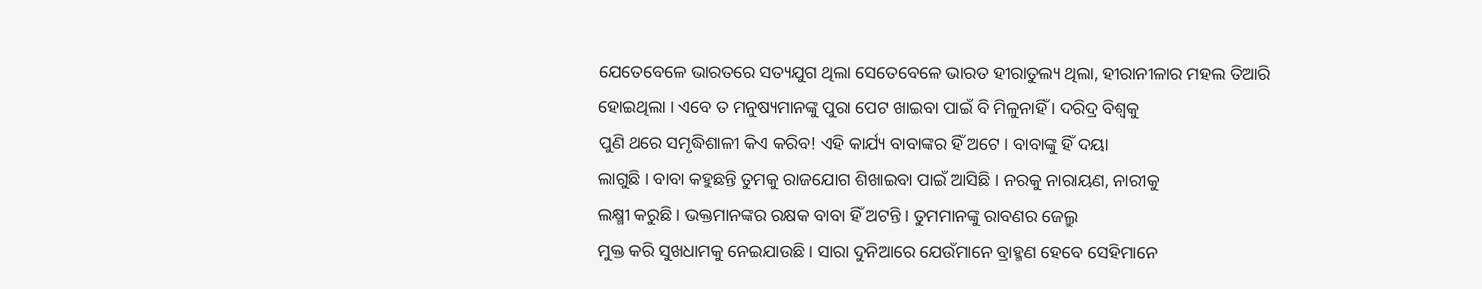ଯେତେବେଳେ ଭାରତରେ ସତ୍ୟଯୁଗ ଥିଲା ସେତେବେଳେ ଭାରତ ହୀରାତୁଲ୍ୟ ଥିଲା, ହୀରାନୀଳାର ମହଲ ତିଆରି
ହୋଇଥିଲା । ଏବେ ତ ମନୁଷ୍ୟମାନଙ୍କୁ ପୁରା ପେଟ ଖାଇବା ପାଇଁ ବି ମିଳୁନାହିଁ । ଦରିଦ୍ର ବିଶ୍ୱକୁ
ପୁଣି ଥରେ ସମୃଦ୍ଧିଶାଳୀ କିଏ କରିବ! ଏହି କାର୍ଯ୍ୟ ବାବାଙ୍କର ହିଁ ଅଟେ । ବାବାଙ୍କୁ ହିଁ ଦୟା
ଲାଗୁଛି । ବାବା କହୁଛନ୍ତି ତୁମକୁ ରାଜଯୋଗ ଶିଖାଇବା ପାଇଁ ଆସିଛି । ନରକୁ ନାରାୟଣ, ନାରୀକୁ
ଲକ୍ଷ୍ମୀ କରୁଛି । ଭକ୍ତମାନଙ୍କର ରକ୍ଷକ ବାବା ହିଁ ଅଟନ୍ତି । ତୁମମାନଙ୍କୁ ରାବଣର ଜେଲ୍ରୁ
ମୁକ୍ତ କରି ସୁଖଧାମକୁ ନେଇଯାଉଛି । ସାରା ଦୁନିଆରେ ଯେଉଁମାନେ ବ୍ରାହ୍ମଣ ହେବେ ସେହିମାନେ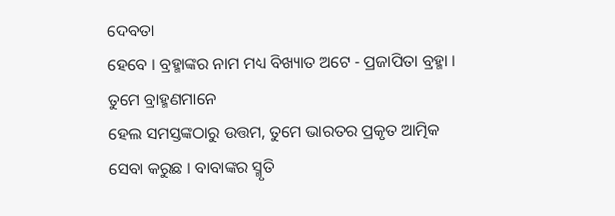ଦେବତା
ହେବେ । ବ୍ରହ୍ମାଙ୍କର ନାମ ମଧ୍ୟ ବିଖ୍ୟାତ ଅଟେ - ପ୍ରଜାପିତା ବ୍ରହ୍ମା । ତୁମେ ବ୍ରାହ୍ମଣମାନେ
ହେଲ ସମସ୍ତଙ୍କଠାରୁ ଉତ୍ତମ, ତୁମେ ଭାରତର ପ୍ରକୃତ ଆତ୍ମିକ ସେବା କରୁଛ । ବାବାଙ୍କର ସ୍ମୃତି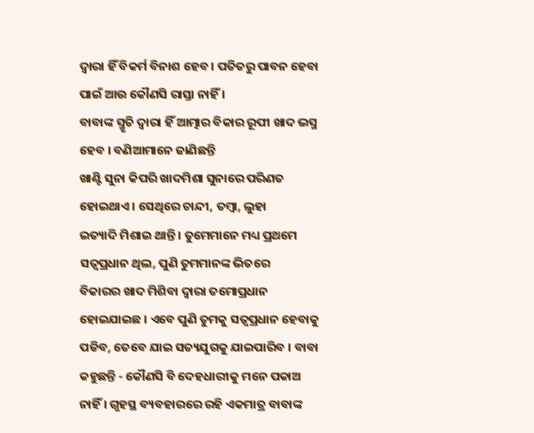ଦ୍ୱାରା ହିଁ ବିକର୍ମ ବିନାଶ ହେବ । ପତିତରୁ ପାବନ ହେବା ପାଇଁ ଆଉ କୌଣସି ରାସ୍ତା ନାହିଁ ।
ବାବାଙ୍କ ସ୍ମୃତି ଦ୍ୱାରା ହିଁ ଆତ୍ମାର ବିକାର ରୂପୀ ଖାଦ ଭସ୍ମ ହେବ । ବଣିଆମାନେ ଜାଣିଛନ୍ତି
ଖାଣ୍ଟି ସୁନା କିପରି ଖାଦମିଶା ସୁନାରେ ପରିଣତ ହୋଇଥାଏ । ସେଥିରେ ଚାନ୍ଦୀ, ତମ୍ବା, ଲୁହା
ଇତ୍ୟାଦି ମିଶାଇ ଥାନ୍ତି । ତୁମେମାନେ ମଧ୍ୟ ପ୍ରଥମେ ସତ୍ୱପ୍ରଧାନ ଥିଲ, ପୁଣି ତୁମମାନଙ୍କ ଭିତରେ
ବିକାରର ଖାଦ ମିଶିବା ଦ୍ୱାରା ତମୋପ୍ରଧାନ ହୋଇଯାଇଛ । ଏବେ ପୁଣି ତୁମକୁ ସତ୍ୱପ୍ରଧାନ ହେବାକୁ
ପଡିବ, ତେବେ ଯାଇ ସତ୍ୟଯୁଗକୁ ଯାଇପାରିବ । ବାବା କହୁଛନ୍ତି - କୌଣସି ବି ଦେହଧାରୀକୁ ମନେ ପକାଅ
ନାହିଁ । ଗୃହସ୍ଥ ବ୍ୟବହାରରେ ରହି ଏକମାତ୍ର ବାବାଙ୍କ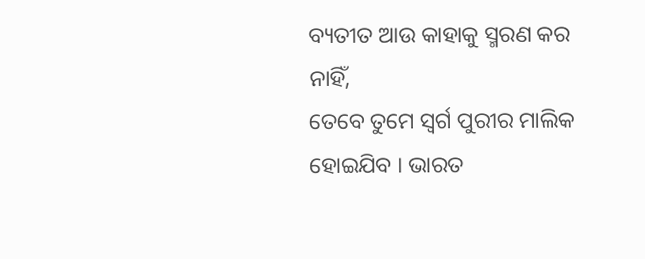ବ୍ୟତୀତ ଆଉ କାହାକୁ ସ୍ମରଣ କର ନାହିଁ,
ତେବେ ତୁମେ ସ୍ୱର୍ଗ ପୁରୀର ମାଲିକ ହୋଇଯିବ । ଭାରତ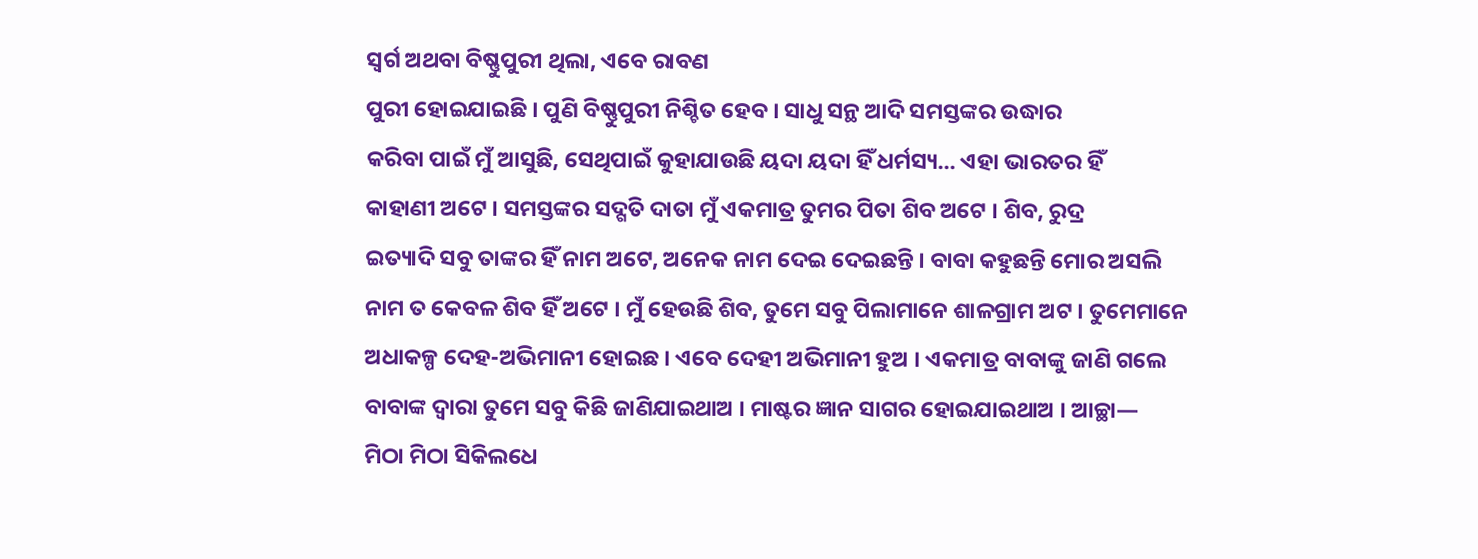ସ୍ୱର୍ଗ ଅଥବା ବିଷ୍ଣୁପୁରୀ ଥିଲା, ଏବେ ରାବଣ
ପୁରୀ ହୋଇଯାଇଛି । ପୁଣି ବିଷ୍ଣୁପୁରୀ ନିଶ୍ଚିତ ହେବ । ସାଧୁ ସନ୍ଥ ଆଦି ସମସ୍ତଙ୍କର ଉଦ୍ଧାର
କରିବା ପାଇଁ ମୁଁ ଆସୁଛି, ସେଥିପାଇଁ କୁହାଯାଉଛି ୟଦା ୟଦା ହିଁ ଧର୍ମସ୍ୟ... ଏହା ଭାରତର ହିଁ
କାହାଣୀ ଅଟେ । ସମସ୍ତଙ୍କର ସଦ୍ଗତି ଦାତା ମୁଁ ଏକମାତ୍ର ତୁମର ପିତା ଶିବ ଅଟେ । ଶିବ, ରୁଦ୍ର
ଇତ୍ୟାଦି ସବୁ ତାଙ୍କର ହିଁ ନାମ ଅଟେ, ଅନେକ ନାମ ଦେଇ ଦେଇଛନ୍ତି । ବାବା କହୁଛନ୍ତି ମୋର ଅସଲି
ନାମ ତ କେବଳ ଶିବ ହିଁ ଅଟେ । ମୁଁ ହେଉଛି ଶିବ, ତୁମେ ସବୁ ପିଲାମାନେ ଶାଳଗ୍ରାମ ଅଟ । ତୁମେମାନେ
ଅଧାକଳ୍ପ ଦେହ-ଅଭିମାନୀ ହୋଇଛ । ଏବେ ଦେହୀ ଅଭିମାନୀ ହୁଅ । ଏକମାତ୍ର ବାବାଙ୍କୁ ଜାଣି ଗଲେ
ବାବାଙ୍କ ଦ୍ୱାରା ତୁମେ ସବୁ କିଛି ଜାଣିଯାଇଥାଅ । ମାଷ୍ଟର ଜ୍ଞାନ ସାଗର ହୋଇଯାଇଥାଅ । ଆଚ୍ଛା—
ମିଠା ମିଠା ସିକିଲଧେ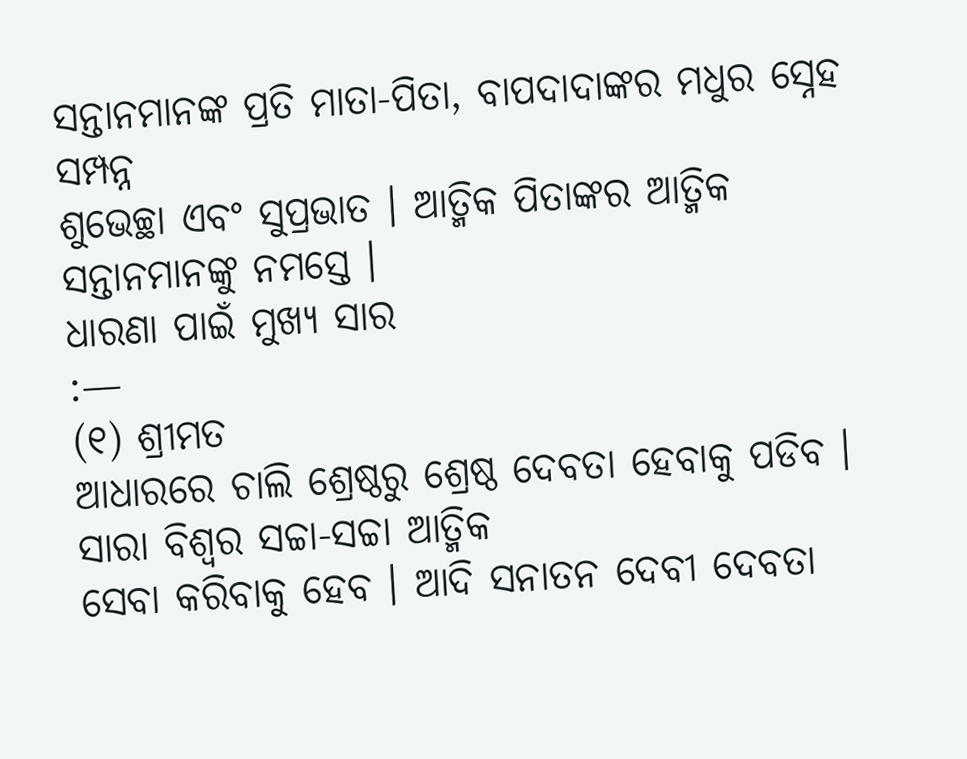ସନ୍ତାନମାନଙ୍କ ପ୍ରତି ମାତା-ପିତା, ବାପଦାଦାଙ୍କର ମଧୁର ସ୍ନେହ ସମ୍ପନ୍ନ
ଶୁଭେଚ୍ଛା ଏବଂ ସୁପ୍ରଭାତ । ଆତ୍ମିକ ପିତାଙ୍କର ଆତ୍ମିକ ସନ୍ତାନମାନଙ୍କୁ ନମସ୍ତେ ।
ଧାରଣା ପାଇଁ ମୁଖ୍ୟ ସାର
:—
(୧) ଶ୍ରୀମତ
ଆଧାରରେ ଚାଲି ଶ୍ରେଷ୍ଠରୁ ଶ୍ରେଷ୍ଠ ଦେବତା ହେବାକୁ ପଡିବ । ସାରା ବିଶ୍ୱର ସଚ୍ଚା-ସଚ୍ଚା ଆତ୍ମିକ
ସେବା କରିବାକୁ ହେବ । ଆଦି ସନାତନ ଦେବୀ ଦେବତା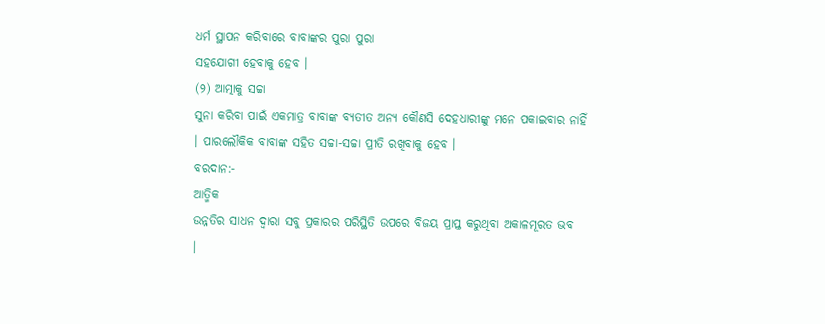ଧର୍ମ ସ୍ଥାପନ କରିବାରେ ବାବାଙ୍କର ପୁରା ପୁରା
ସହଯୋଗୀ ହେବାକୁ ହେବ ।
(୨) ଆତ୍ମାକୁ ସଚ୍ଚା
ସୁନା କରିବା ପାଇଁ ଏକମାତ୍ର ବାବାଙ୍କ ବ୍ୟତୀତ ଅନ୍ୟ କୌଣସି ଦେହଧାରୀଙ୍କୁ ମନେ ପକାଇବାର ନାହିଁ
। ପାରଲୌକିକ ବାବାଙ୍କ ସହିତ ସଚ୍ଚା-ସଚ୍ଚା ପ୍ରୀତି ରଖିବାକୁ ହେବ ।
ବରଦାନ:-
ଆତ୍ମିକ
ଉନ୍ନତିର ସାଧନ ଦ୍ୱାରା ସବୁ ପ୍ରକାରର ପରିସ୍ଥିତି ଉପରେ ବିଜୟ ପ୍ରାପ୍ତ କରୁଥିବା ଅକାଳମୂରତ ଭବ
।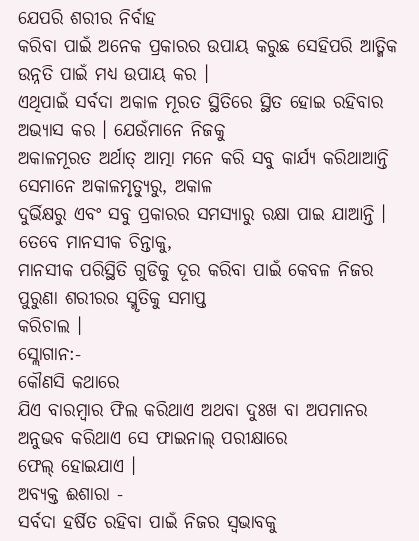ଯେପରି ଶରୀର ନିର୍ବାହ
କରିବା ପାଇଁ ଅନେକ ପ୍ରକାରର ଉପାୟ କରୁଛ ସେହିପରି ଆତ୍ମିକ ଉନ୍ନତି ପାଇଁ ମଧ୍ୟ ଉପାୟ କର ।
ଏଥିପାଇଁ ସର୍ବଦା ଅକାଳ ମୂରତ ସ୍ଥିତିରେ ସ୍ଥିତ ହୋଇ ରହିବାର ଅଭ୍ୟାସ କର । ଯେଉଁମାନେ ନିଜକୁ
ଅକାଳମୂରତ ଅର୍ଥାତ୍ ଆତ୍ମା ମନେ କରି ସବୁ କାର୍ଯ୍ୟ କରିଥାଆନ୍ତି ସେମାନେ ଅକାଳମୃତ୍ୟୁରୁ, ଅକାଳ
ଦୁର୍ଭିକ୍ଷରୁ ଏବଂ ସବୁ ପ୍ରକାରର ସମସ୍ୟାରୁ ରକ୍ଷା ପାଇ ଯାଆନ୍ତି । ତେବେ ମାନସୀକ ଚିନ୍ତାକୁ,
ମାନସୀକ ପରିସ୍ଥିତି ଗୁଡିକୁ ଦୂର କରିବା ପାଇଁ କେବଳ ନିଜର ପୁରୁଣା ଶରୀରର ସ୍ମୃତିକୁ ସମାପ୍ତ
କରିଚାଲ ।
ସ୍ଲୋଗାନ:-
କୌଣସି କଥାରେ
ଯିଏ ବାରମ୍ବାର ଫିଲ କରିଥାଏ ଅଥବା ଦୁଃଖ ବା ଅପମାନର ଅନୁଭବ କରିଥାଏ ସେ ଫାଇନାଲ୍ ପରୀକ୍ଷାରେ
ଫେଲ୍ ହୋଇଯାଏ ।
ଅବ୍ୟକ୍ତ ଈଶାରା -
ସର୍ବଦା ହର୍ଷିତ ରହିବା ପାଇଁ ନିଜର ସ୍ୱଭାବକୁ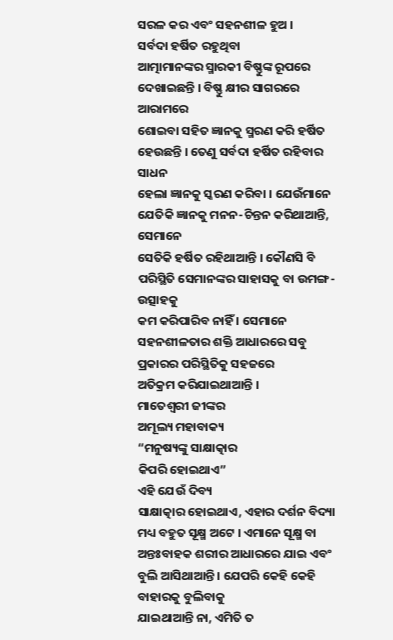ସରଳ କର ଏବଂ ସହନଶୀଳ ହୁଅ ।
ସର୍ବଦା ହର୍ଷିତ ରହୁଥିବା
ଆତ୍ମାମାନଙ୍କର ସ୍ମାରକୀ ବିଷ୍ଣୁଙ୍କ ରୂପରେ ଦେଖାଇଛନ୍ତି । ବିଷ୍ଣୁ କ୍ଷୀର ସାଗରରେ ଆରାମରେ
ଶୋଇବା ସହିତ ଜ୍ଞାନକୁ ସ୍ମରଣ କରି ହର୍ଷିତ ହେଉଛନ୍ତି । ତେଣୁ ସର୍ବଦା ହର୍ଷିତ ରହିବାର ସାଧନ
ହେଲା ଜ୍ଞାନକୁ ସ୍କରଣ କରିବା । ଯେଉଁମାନେ ଯେତିକି ଜ୍ଞାନକୁ ମନନ-ଚିନ୍ତନ କରିଥାଆନ୍ତି, ସେମାନେ
ସେତିକି ହର୍ଷିତ ରହିଥାଆନ୍ତି । କୌଣସି ବି ପରିସ୍ଥିତି ସେମାନଙ୍କର ସାହାସକୁ ବା ଉମଙ୍ଗ-ଉତ୍ସାହକୁ
କମ କରିପାରିବ ନାହିଁ । ସେମାନେ ସହନଶୀଳତାର ଶକ୍ତି ଆଧାରରେ ସବୁ ପ୍ରକାରର ପରିସ୍ଥିତିକୁ ସହଜରେ
ଅତିକ୍ରମ କରିଯାଇଥାଆନ୍ତି ।
ମାତେଶ୍ୱରୀ ଜୀଙ୍କର
ଅମୂଲ୍ୟ ମହାବାକ୍ୟ
“ମନୁଷ୍ୟଙ୍କୁ ସାକ୍ଷାତ୍କାର
କିପରି ହୋଇଥାଏ”
ଏହି ଯେଉଁ ଦିବ୍ୟ
ସାକ୍ଷାତ୍କାର ହୋଇଥାଏ, ଏହାର ଦର୍ଶନ ବିଦ୍ୟା ମଧ୍ୟ ବହୁତ ସୂକ୍ଷ୍ମ ଅଟେ । ଏମାନେ ସୂକ୍ଷ୍ମ ବା
ଅନ୍ତଃବାହକ ଶରୀର ଆଧାରରେ ଯାଇ ଏବଂ ବୁଲି ଆସିଥାଆନ୍ତି । ଯେପରି କେହି କେହି ବାହାରକୁ ବୁଲିବାକୁ
ଯାଇଥାଆନ୍ତି ନା, ଏମିତି ତ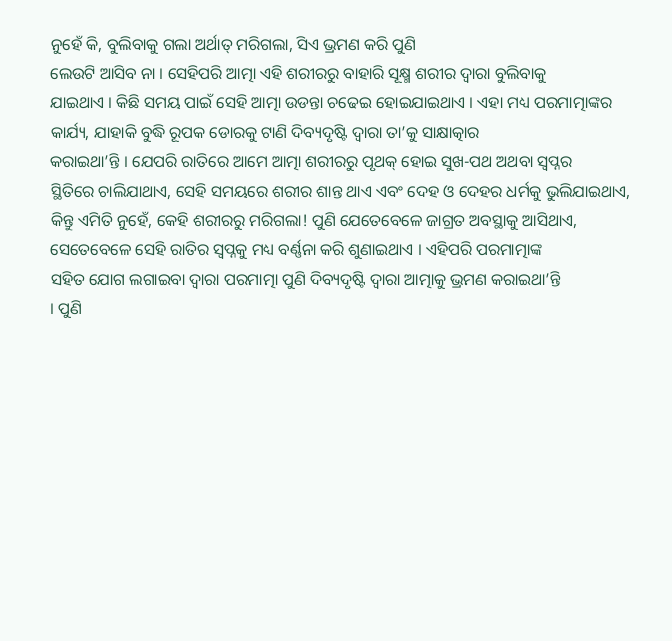ନୁହେଁ କି, ବୁଲିବାକୁ ଗଲା ଅର୍ଥାତ୍ ମରିଗଲା, ସିଏ ଭ୍ରମଣ କରି ପୁଣି
ଲେଉଟି ଆସିବ ନା । ସେହିପରି ଆତ୍ମା ଏହି ଶରୀରରୁ ବାହାରି ସୂକ୍ଷ୍ମ ଶରୀର ଦ୍ୱାରା ବୁଲିବାକୁ
ଯାଇଥାଏ । କିଛି ସମୟ ପାଇଁ ସେହି ଆତ୍ମା ଉଡନ୍ତା ଚଢେଇ ହୋଇଯାଇଥାଏ । ଏହା ମଧ୍ୟ ପରମାତ୍ମାଙ୍କର
କାର୍ଯ୍ୟ, ଯାହାକି ବୁଦ୍ଧି ରୂପକ ଡୋରକୁ ଟାଣି ଦିବ୍ୟଦୃଷ୍ଟି ଦ୍ୱାରା ତା’କୁ ସାକ୍ଷାତ୍କାର
କରାଇଥା’ନ୍ତି । ଯେପରି ରାତିରେ ଆମେ ଆତ୍ମା ଶରୀରରୁ ପୃଥକ୍ ହୋଇ ସୁଖ-ପଥ ଅଥବା ସ୍ୱପ୍ନର
ସ୍ଥିତିରେ ଚାଲିଯାଥାଏ, ସେହି ସମୟରେ ଶରୀର ଶାନ୍ତ ଥାଏ ଏବଂ ଦେହ ଓ ଦେହର ଧର୍ମକୁ ଭୁଲିଯାଇଥାଏ,
କିନ୍ତୁ ଏମିତି ନୁହେଁ, କେହି ଶରୀରରୁ ମରିଗଲା! ପୁଣି ଯେତେବେଳେ ଜାଗ୍ରତ ଅବସ୍ଥାକୁ ଆସିଥାଏ,
ସେତେବେଳେ ସେହି ରାତିର ସ୍ୱପ୍ନକୁ ମଧ୍ୟ ବର୍ଣ୍ଣନା କରି ଶୁଣାଇଥାଏ । ଏହିପରି ପରମାତ୍ମାଙ୍କ
ସହିତ ଯୋଗ ଲଗାଇବା ଦ୍ୱାରା ପରମାତ୍ମା ପୁଣି ଦିବ୍ୟଦୃଷ୍ଟି ଦ୍ୱାରା ଆତ୍ମାକୁ ଭ୍ରମଣ କରାଇଥା’ନ୍ତି
। ପୁଣି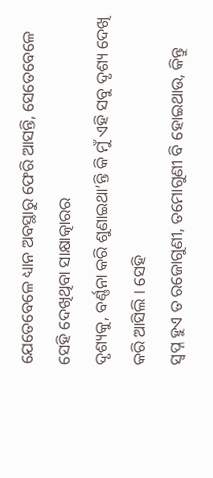ଯେତେବେଳେ ଧ୍ୟାନ ଅବସ୍ଥାରୁ ଫେରି ଆସନ୍ତି, ସେତେବେଳେ ସେହି ଦେଖିଥିବା ସାକ୍ଷାତ୍କାରର
ଦୃଶ୍ୟକୁ, ବର୍ଣ୍ଣନା କରି ଶୁଣାଇଥା’ନ୍ତି କି ମୁଁ ଏହି ସବୁ ଦୃଶ୍ୟ ଦେଖି କରି ଆସିଲି । ସେହି
ସ୍ୱପ୍ନ ହୁଏ ତ ରଜୋଗୁଣୀ, ତମୋଗୁଣୀ ବି ହୋଇଥାଉ, କିନ୍ତୁ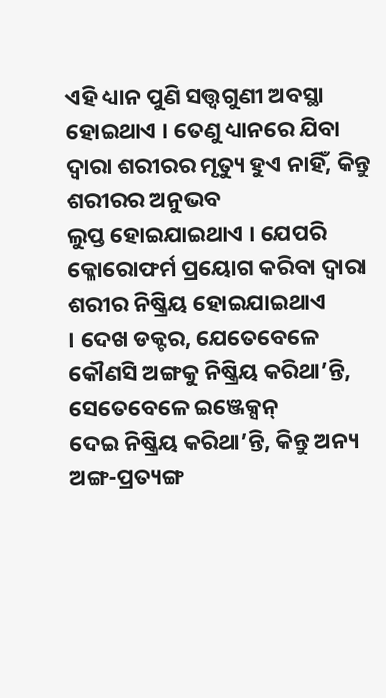ଏହି ଧ୍ୟାନ ପୁଣି ସତ୍ତ୍ୱଗୁଣୀ ଅବସ୍ଥା
ହୋଇଥାଏ । ତେଣୁ ଧ୍ୟାନରେ ଯିବା ଦ୍ୱାରା ଶରୀରର ମୃତ୍ୟୁ ହୁଏ ନାହିଁ, କିନ୍ତୁ ଶରୀରର ଅନୁଭବ
ଲୁପ୍ତ ହୋଇଯାଇଥାଏ । ଯେପରି କ୍ଳୋରୋଫର୍ମ ପ୍ରୟୋଗ କରିବା ଦ୍ୱାରା ଶରୀର ନିଷ୍କ୍ରିୟ ହୋଇଯାଇଥାଏ
। ଦେଖ ଡକ୍ଟର, ଯେତେବେଳେ କୌଣସି ଅଙ୍ଗକୁ ନିଷ୍କ୍ରିୟ କରିଥା’ନ୍ତି, ସେତେବେଳେ ଇଞ୍ଜେକ୍ସନ୍
ଦେଇ ନିଷ୍କ୍ରିୟ କରିଥା’ନ୍ତି, କିନ୍ତୁ ଅନ୍ୟ ଅଙ୍ଗ-ପ୍ରତ୍ୟଙ୍ଗ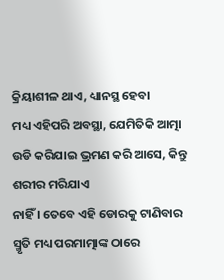କ୍ରିୟାଶୀଳ ଥାଏ, ଧ୍ୟାନସ୍ଥ ହେବା
ମଧ୍ୟ ଏହିପରି ଅବସ୍ଥା, ଯେମିତିକି ଆତ୍ମା ଉଡି କରିଯାଇ ଭ୍ରମଣ କରି ଆସେ, କିନ୍ତୁ ଶରୀର ମରିଯାଏ
ନାହିଁ । ତେବେ ଏହି ଡୋରକୁ ଟାଣିବାର ସ୍ମୃତି ମଧ୍ୟ ପରମାତ୍ମାଙ୍କ ଠାରେ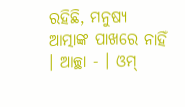ରହିଛି, ମନୁଷ୍ୟ
ଆତ୍ମାଙ୍କ ପାଖରେ ନାହିଁ । ଆଚ୍ଛା - । ଓମ୍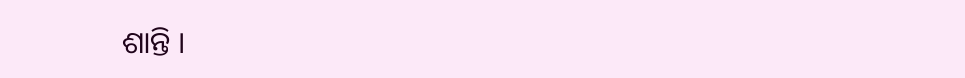ଶାନ୍ତି ।